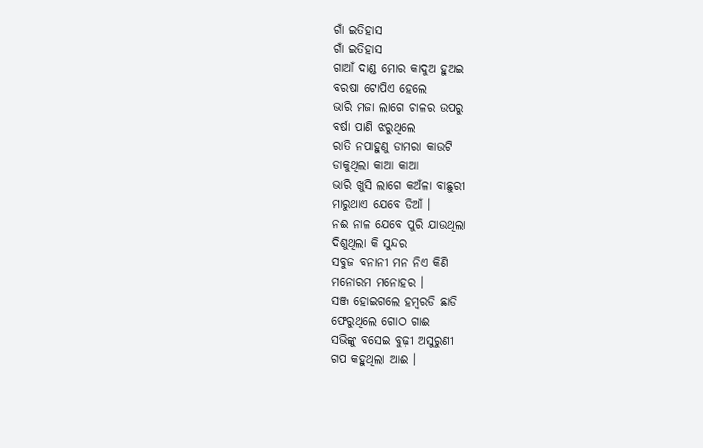ଗାଁ ଇତିହାସ
ଗାଁ ଇତିହାସ
ଗାଆଁ ଦାଣ୍ଡ ମୋର କାଦୁଅ ହୁଅଇ
ବରଷା ଟୋପିଏ ହେଲେ
ଭାରି ମଜା ଲାଗେ ଚାଳର ଉପରୁ
ବର୍ଷା ପାଣି ଝରୁଥିଲେ
ରାତି ନପାହୁଣୁ ଡାମରା କାଉଟି
ଡାକୁଥିଲା କାଆ କାଆ
ଭାରି ଖୁସି ଲାଗେ କଅଁଳା ବାଛୁରୀ
ମାରୁଥାଏ ଯେବେ ଡିଆଁ ।
ନଈ ନାଳ ଯେବେ ପୁରି ଯାଉଥିଲା
ଦିଶୁଥିଲା କି ସୁନ୍ଦର
ସବୁଜ ବନାନୀ ମନ ନିଏ କିଣି
ମନୋରମ ମନୋହର ।
ସଞ୍ଜ ହୋଇଗଲେ ହମ୍ବରଡି ଛାଡି
ଫେରୁଥିଲେ ଗୋଠ ଗାଈ
ସଭିଙ୍କୁ ବସେଇ ବୁଢ଼ୀ ଅସୁରୁଣୀ
ଗପ କହୁଥିଲା ଆଈ ।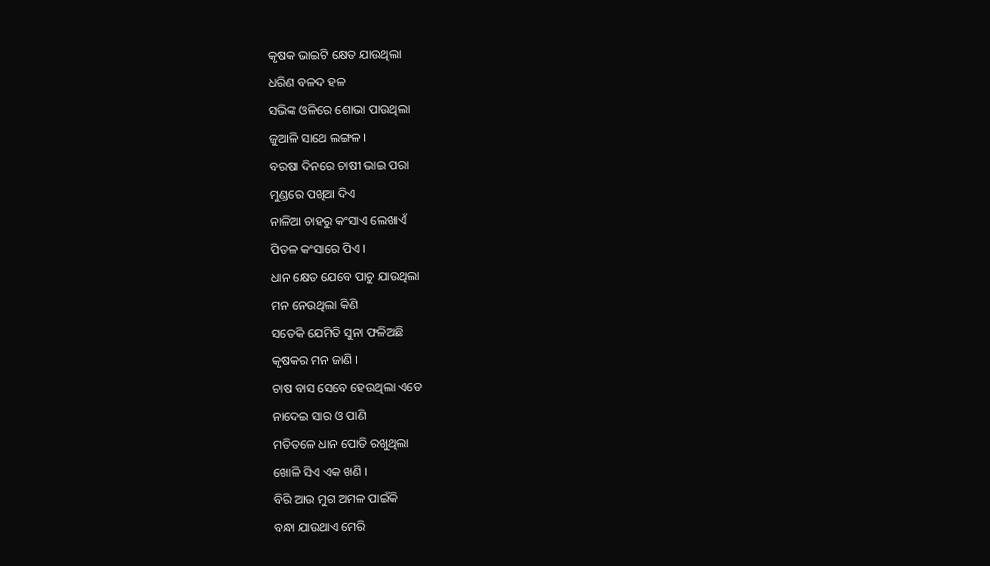କୃଷକ ଭାଇଟି କ୍ଷେତ ଯାଉଥିଲା
ଧରିଣ ବଳଦ ହଳ
ସଭିଙ୍କ ଓଳିରେ ଶୋଭା ପାଉଥିଲା
ଜୁଆଳି ସାଥେ ଲଙ୍ଗଳ ।
ବରଷା ଦିନରେ ଚାଷୀ ଭାଇ ପରା
ମୁଣ୍ଡରେ ପଖିଆ ଦିଏ
ନାଳିଆ ଚାହରୁ କଂସାଏ ଲେଖାଏଁ
ପିତଳ କଂସାରେ ପିଏ ।
ଧାନ କ୍ଷେତ ଯେବେ ପାଚୁ ଯାଉଥିଲା
ମନ ନେଉଥିଲା କିଣି
ସତେକି ଯେମିତି ସୁନା ଫଳିଅଛି
କୃଷକର ମନ ଜାଣି ।
ଚାଷ ବାସ ସେବେ ହେଉଥିଲା ଏତେ
ନାଦେଇ ସାର ଓ ପାଣି
ମତିତଳେ ଧାନ ପୋତି ରଖୁଥିଲା
ଖୋଳି ସିଏ ଏକ ଖଣି ।
ବିରି ଆଉ ମୁଗ ଅମଳ ପାଇଁକି
ବନ୍ଧା ଯାଉଥାଏ ମେରି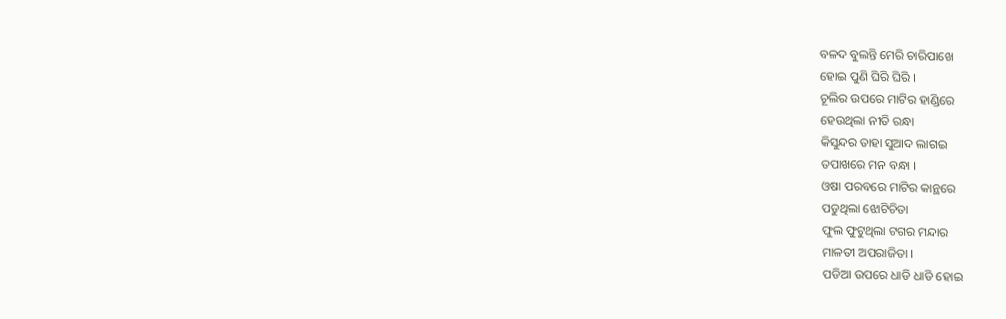ବଳଦ ବୁଲନ୍ତି ମେରି ଚାରିପାଖେ
ହୋଇ ପୁଣି ଘିରି ଘିରି ।
ଚୂଲିର ଉପରେ ମାଟିର ହାଣ୍ଡିରେ
ହେଉଥିଲା ନୀତି ରନ୍ଧା
କିସୁନ୍ଦର ତାହା ସୁଆଦ ଲାଗଇ
ତପାଖରେ ମନ ବନ୍ଧା ।
ଓଷା ପରବରେ ମାଟିର କାନ୍ଥରେ
ପଡୁଥିଲା ଝୋଟିଚିତା
ଫୁଲ ଫୁଟୁଥିଲା ଟଗର ମନ୍ଦାର
ମାଳତୀ ଅପରାଜିତା ।
ପଡିଆ ଉପରେ ଧାଡି ଧାଡି ହୋଇ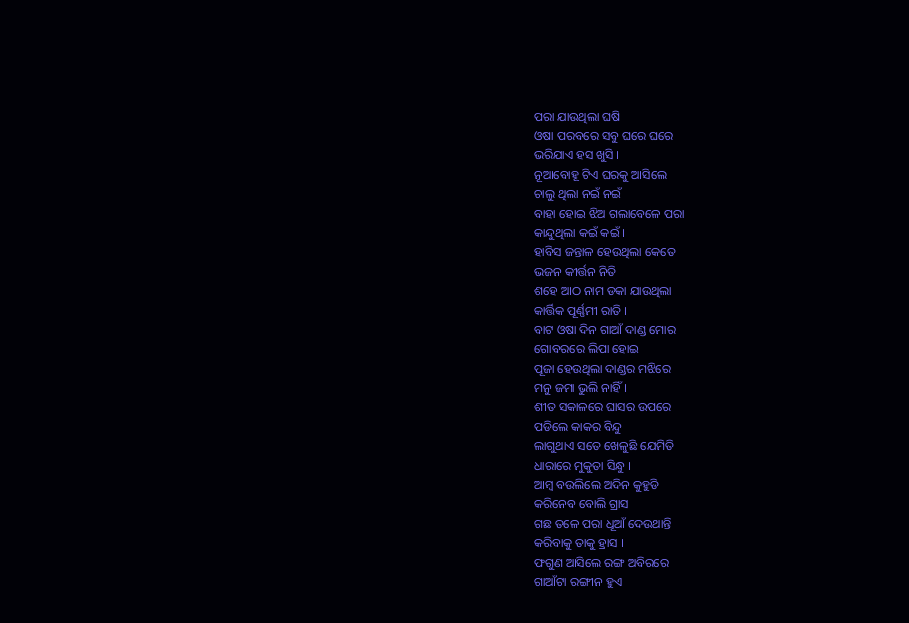ପରା ଯାଉଥିଲା ଘଷି
ଓଷା ପରବରେ ସବୁ ଘରେ ଘରେ
ଭରିଯାଏ ହସ ଖୁସି ।
ନୂଆବୋହୂ ଟିଏ ଘରକୁ ଆସିଲେ
ଚାଲୁ ଥିଲା ନଇଁ ନଇଁ
ବାହା ହୋଇ ଝିଅ ଗଲାବେଳେ ପରା
କାନ୍ଦୁଥିଲା କଇଁ କଇଁ ।
ହାବିସ ଜନ୍ତାଳ ହେଉଥିଲା କେତେ
ଭଜନ କୀର୍ତ୍ତନ ନିତି
ଶହେ ଆଠ ନାମ ଡକା ଯାଉଥିଲା
କାର୍ତ୍ତିକ ପୂର୍ଣ୍ଣମୀ ରାତି ।
ବାଟ ଓଷା ଦିନ ଗାଆଁ ଦାଣ୍ଡ ମୋର
ଗୋବରରେ ଲିପା ହୋଇ
ପୂଜା ହେଉଥିଲା ଦାଣ୍ଡର ମଝିରେ
ମନୁ ଜମା ଭୁଲି ନାହିଁ ।
ଶୀତ ସକାଳରେ ଘାସର ଉପରେ
ପଡିଲେ କାକର ବିନ୍ଦୁ
ଲାଗୁଥାଏ ସତେ ଖେଳୁଛି ଯେମିତି
ଧାରାରେ ମୁକୁତା ସିନ୍ଧୁ ।
ଆମ୍ବ ବଉଲିଲେ ଅଦିନ କୁହୁଡି
କରିନେବ ବୋଲି ଗ୍ରାସ
ଗଛ ତଳେ ପରା ଧୂଆଁ ଦେଉଥାନ୍ତି
କରିବାକୁ ତାକୁ ହ୍ରାସ ।
ଫଗୁଣ ଆସିଲେ ରଙ୍ଗ ଅବିରରେ
ଗାଆଁଟା ରଙ୍ଗୀନ ହୁଏ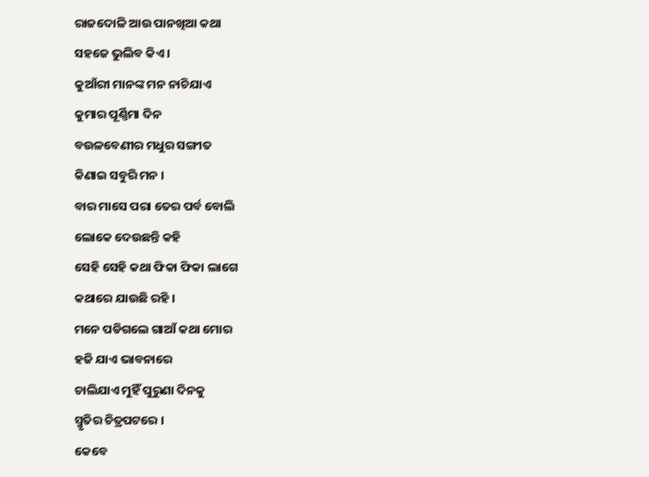ରାଜଦୋଳି ଆଉ ପାନଖିଆ କଥା
ସହଜେ ଭୁଲିବ କିଏ ।
କୁଆଁରୀ ମାନଙ୍କ ମନ ନାଚିଯାଏ
କୁମାର ପୂର୍ଣ୍ଣିମା ଦିନ
ବଉଳବେଣୀର ମଧୁର ସଙ୍ଗୀତ
କିଣାଇ ସବୁରି ମନ ।
ବାର ମାସେ ପରା ତେର ପର୍ବ ବୋଲି
ଲୋକେ ଦେଉଛନ୍ତି କହି
ସେହି ସେହି କଥା ଫିକା ଫିକା ଲାଗେ
କଥାରେ ଯାଉଛି ରହି ।
ମନେ ପଡିଗଲେ ଗାଆଁ କଥା ମୋର
ହଜି ଯାଏ ଭାବନାରେ
ଚାଲିଯାଏ ମୁହିଁ ପୁରୁଣା ଦିନକୁ
ସ୍ମୃତିର ଚିତ୍ରପଟରେ ।
କେବେ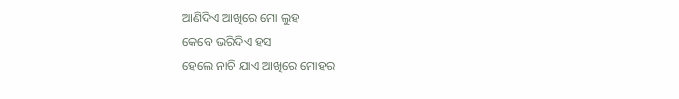ଆଣିଦିଏ ଆଖିରେ ମୋ ଲୁହ
କେବେ ଭରିଦିଏ ହସ
ହେଲେ ନାଚି ଯାଏ ଆଖିରେ ମୋହର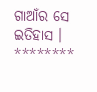ଗାଆଁର ସେ ଇତିହାସ ।
********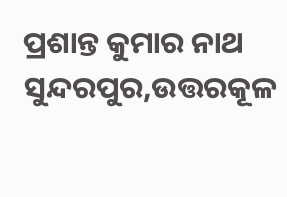ପ୍ରଶାନ୍ତ କୁମାର ନାଥ
ସୁନ୍ଦରପୁର,ଉତ୍ତରକୂଳ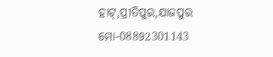ହାଟ୍,ପ୍ରୀତିପୁର,ଯାଜପୁର
ମୋ-08892301143